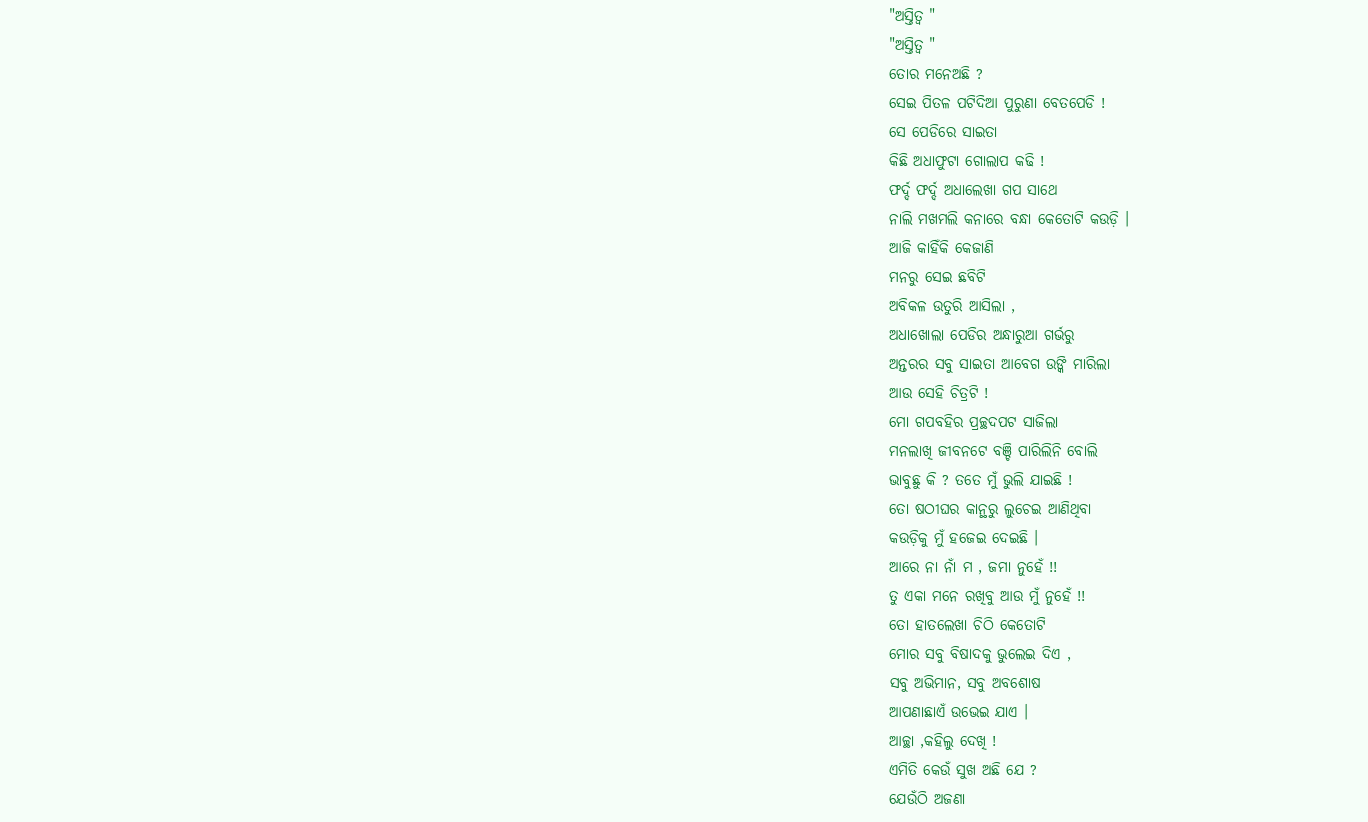"ଅସ୍ତିତ୍ବ "
"ଅସ୍ତିତ୍ବ "
ତୋର ମନେଅଛି ?
ସେଇ ପିତଳ ପଟିଦିଆ ପୁରୁଣା ବେତପେଡି !
ସେ ପେଡିରେ ସାଇତା
କିଛି ଅଧାଫୁଟା ଗୋଲାପ କଢି !
ଫର୍ଦ୍ଦ ଫର୍ଦ୍ଦ ଅଧାଲେଖା ଗପ ସାଥେ
ନାଲି ମଖମଲି କନାରେ ବନ୍ଧା କେତୋଟି କଉଡ଼ି ।
ଆଜି କାହିଁକି କେଜାଣି
ମନରୁ ସେଇ ଛବିଟି
ଅବିକଳ ଉତୁରି ଆସିଲା ,
ଅଧାଖୋଲା ପେଡିର ଅନ୍ଧାରୁଆ ଗର୍ଭରୁ
ଅନ୍ତରର ସବୁ ସାଇତା ଆବେଗ ଉଙ୍କି ମାରିଲା
ଆଉ ସେହି ଚିତ୍ରଟି !
ମୋ ଗପବହିର ପ୍ରଚ୍ଛଦପଟ ସାଜିଲା
ମନଲାଖି ଜୀବନଟେ ବଞ୍ଚି ପାରିଲିନି ବୋଲି
ଭାବୁଛୁ କି ? ତତେ ମୁଁ ଭୁଲି ଯାଇଛି !
ତୋ ଷଠୀଘର କାନ୍ଥରୁ ଲୁଚେଇ ଆଣିଥିବା
କଉଡ଼ିକୁ ମୁଁ ହଜେଇ ଦେଇଛି ।
ଆରେ ନା ନାଁ ମ , ଜମା ନୁହେଁ !!
ତୁ ଏକା ମନେ ରଖିବୁ ଆଉ ମୁଁ ନୁହେଁ !!
ତୋ ହାତଲେଖା ଚିଠି କେତୋଟି
ମୋର ସବୁ ବିଷାଦକୁ ଭୁଲେଇ ଦିଏ ,
ସବୁ ଅଭିମାନ, ସବୁ ଅବଶୋଷ
ଆପଣାଛାଏଁ ଉଭେଇ ଯାଏ ।
ଆଚ୍ଛା ,କହିଲୁ ଦେଖି !
ଏମିତି କେଉଁ ସୁଖ ଅଛି ଯେ ?
ଯେଉଁଠି ଅଜଣା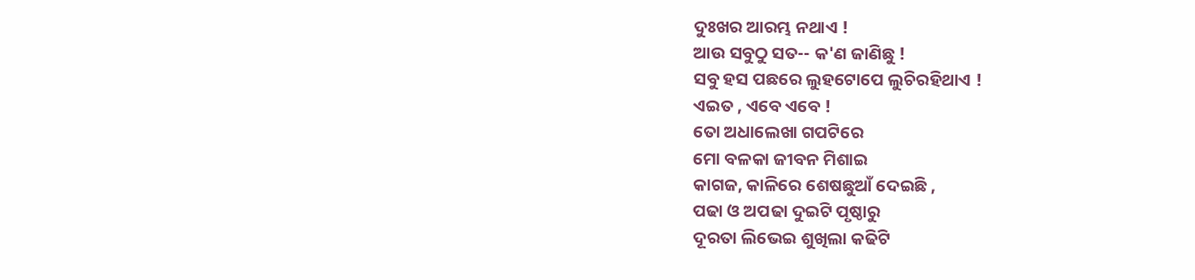ଦୁଃଖର ଆରମ୍ଭ ନଥାଏ !
ଆଉ ସବୁଠୁ ସତ-- କ'ଣ ଜାଣିଛୁ !
ସବୁ ହସ ପଛରେ ଲୁହଟୋପେ ଲୁଚିରହିଥାଏ !
ଏଇତ , ଏବେ ଏବେ !
ତୋ ଅଧାଲେଖା ଗପଟିରେ
ମୋ ବଳକା ଜୀବନ ମିଶାଇ
କାଗଜ, କାଳିରେ ଶେଷଛୁଆଁ ଦେଇଛି ,
ପଢା ଓ ଅପଢା ଦୁଇଟି ପୃଷ୍ଠାରୁ
ଦୂରତା ଲିଭେଇ ଶୁଖିଲା କଢିଟି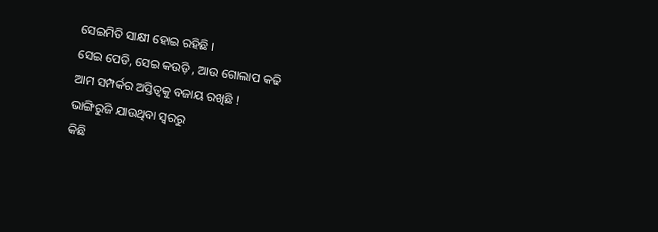ସେଇମିତି ସାକ୍ଷୀ ହୋଇ ରହିଛି ।
ସେଇ ପେଡି, ସେଇ କଉଡ଼ି , ଆଉ ଗୋଲାପ କଢି
ଆମ ସମ୍ପର୍କର ଅସ୍ତିତ୍ଵକୁ ବଜାୟ ରଖିଛି !
ଭାଙ୍ଗିରୁଜି ଯାଉଥିବା ସ୍ବରରୁ
କିଛି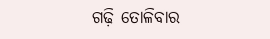ଗଢ଼ି ତୋଳିବାର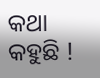କଥା କହୁଛି !